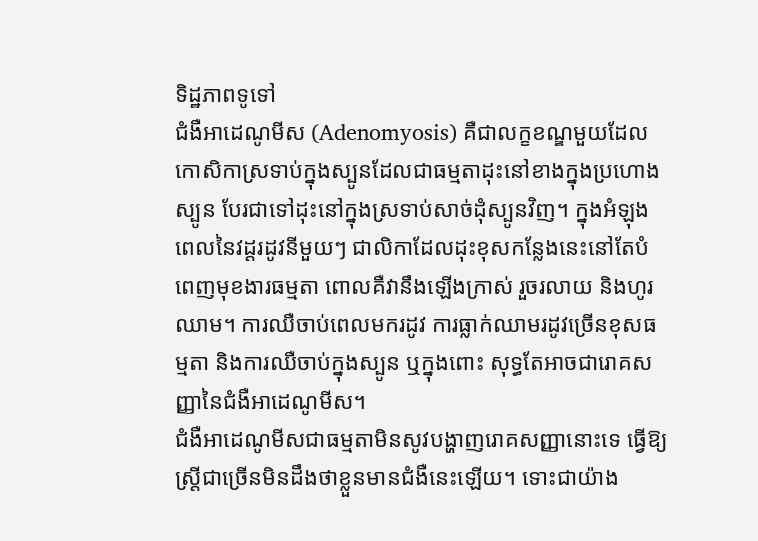ទិដ្ឋភាពទូទៅ
ជំងឺអាដេណូមីស (Adenomyosis) គឺជាលក្ខខណ្ឌមួយដែលកោសិកាស្រទាប់ក្នុងស្បូនដែលជាធម្មតាដុះនៅខាងក្នុងប្រហោងស្បូន បែរជាទៅដុះនៅក្នុងស្រទាប់សាច់ដុំស្បូនវិញ។ ក្នុងអំឡុងពេលនៃវដ្តរដូវនីមួយៗ ជាលិកាដែលដុះខុសកន្លែងនេះនៅតែបំពេញមុខងារធម្មតា ពោលគឺវានឹងឡើងក្រាស់ រួចរលាយ និងហូរឈាម។ ការឈឺចាប់ពេលមករដូវ ការធ្លាក់ឈាមរដូវច្រើនខុសធម្មតា និងការឈឺចាប់ក្នុងស្បូន ឬក្នុងពោះ សុទ្ធតែអាចជារោគសញ្ញានៃជំងឺអាដេណូមីស។
ជំងឺអាដេណូមីសជាធម្មតាមិនសូវបង្ហាញរោគសញ្ញានោះទេ ធ្វើឱ្យស្ត្រីជាច្រើនមិនដឹងថាខ្លួនមានជំងឺនេះឡើយ។ ទោះជាយ៉ាង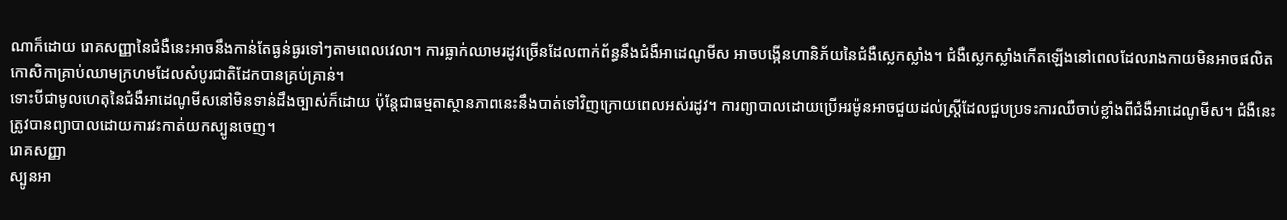ណាក៏ដោយ រោគសញ្ញានៃជំងឺនេះអាចនឹងកាន់តែធ្ងន់ធ្ងរទៅៗតាមពេលវេលា។ ការធ្លាក់ឈាមរដូវច្រើនដែលពាក់ព័ន្ធនឹងជំងឺអាដេណូមីស អាចបង្កើនហានិភ័យនៃជំងឺស្លេកស្លាំង។ ជំងឺស្លេកស្លាំងកើតឡើងនៅពេលដែលរាងកាយមិនអាចផលិតកោសិកាគ្រាប់ឈាមក្រហមដែលសំបូរជាតិដែកបានគ្រប់គ្រាន់។
ទោះបីជាមូលហេតុនៃជំងឺអាដេណូមីសនៅមិនទាន់ដឹងច្បាស់ក៏ដោយ ប៉ុន្តែជាធម្មតាស្ថានភាពនេះនឹងបាត់ទៅវិញក្រោយពេលអស់រដូវ។ ការព្យាបាលដោយប្រើអរម៉ូនអាចជួយដល់ស្ត្រីដែលជួបប្រទះការឈឺចាប់ខ្លាំងពីជំងឺអាដេណូមីស។ ជំងឺនេះត្រូវបានព្យាបាលដោយការវះកាត់យកស្បូនចេញ។
រោគសញ្ញា
ស្បូនអា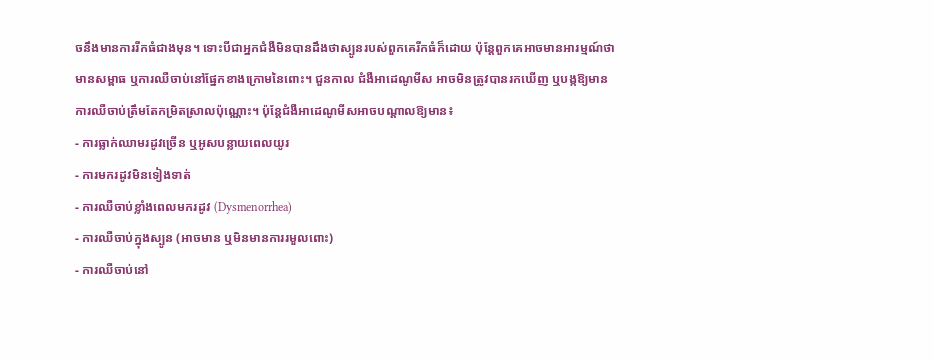ចនឹងមានការរីកធំជាងមុន។ ទោះបីជាអ្នកជំងឺមិនបានដឹងថាស្បូនរបស់ពួកគេរីកធំក៏ដោយ ប៉ុន្តែពួកគេអាចមានអារម្មណ៍ថាមានសម្ពាធ ឬការឈឺចាប់នៅផ្នែកខាងក្រោមនៃពោះ។ ជួនកាល ជំងឺអាដេណូមីស អាចមិនត្រូវបានរកឃើញ ឬបង្កឱ្យមានការឈឺចាប់ត្រឹមតែកម្រិតស្រាលប៉ុណ្ណោះ។ ប៉ុន្តែជំងឺអាដេណូមីសអាចបណ្តាលឱ្យមាន៖
- ការធ្លាក់ឈាមរដូវច្រើន ឬអូសបន្លាយពេលយូរ
- ការមករដូវមិនទៀងទាត់
- ការឈឺចាប់ខ្លាំងពេលមករដូវ (Dysmenorrhea)
- ការឈឺចាប់ក្នុងស្បូន (អាចមាន ឬមិនមានការរមួលពោះ)
- ការឈឺចាប់នៅ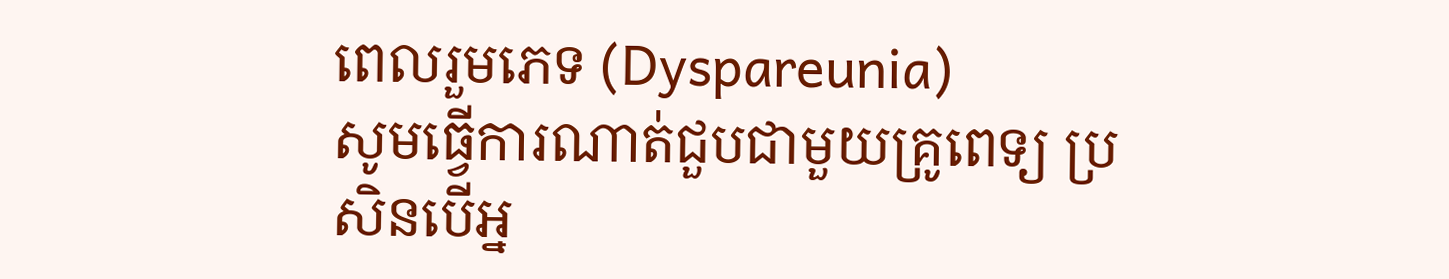ពេលរួមភេទ (Dyspareunia)
សូមធ្វើការណាត់ជួបជាមួយគ្រូពេទ្យ ប្រសិនបើអ្ន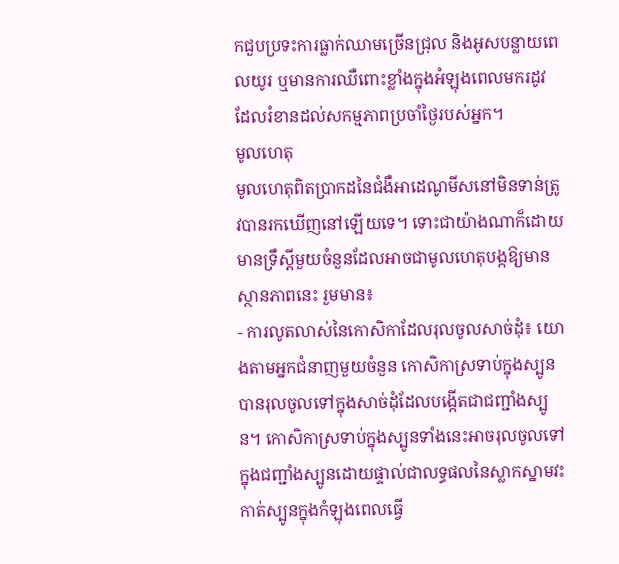កជួបប្រទះការធ្លាក់ឈាមច្រើនជ្រុល និងអូសបន្លាយពេលយូរ ឬមានការឈឺពោះខ្លាំងក្នុងអំឡុងពេលមករដូវ ដែលរំខានដល់សកម្មភាពប្រចាំថ្ងៃរបស់អ្នក។
មូលហេតុ
មូលហេតុពិតប្រាកដនៃជំងឺអាដេណូមីសនៅមិនទាន់ត្រូវបានរកឃើញនៅឡើយទេ។ ទោះជាយ៉ាងណាក៏ដោយ មានទ្រឹស្ដីមួយចំនួនដែលអាចជាមូលហេតុបង្កឱ្យមានស្ថានភាពនេះ រួមមាន៖
- ការលូតលាស់នៃកោសិកាដែលរុលចូលសាច់ដុំ៖ យោងតាមអ្នកជំនាញមួយចំនួន កោសិកាស្រទាប់ក្នុងស្បូនបានរុលចូលទៅក្នុងសាច់ដុំដែលបង្កើតជាជញ្ជាំងស្បូន។ កោសិកាស្រទាប់ក្នុងស្បូនទាំងនេះអាចរុលចូលទៅក្នុងជញ្ជាំងស្បូនដោយផ្ទាល់ជាលទ្ធផលនៃស្លាកស្នាមវះកាត់ស្បូនក្នុងកំឡុងពេលធ្វើ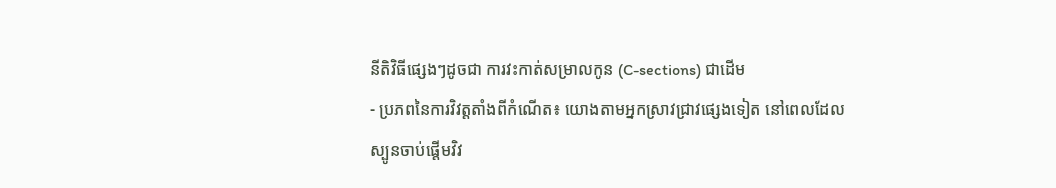នីតិវិធីផ្សេងៗដូចជា ការវះកាត់សម្រាលកូន (C-sections) ជាដើម
- ប្រភពនៃការវិវត្តតាំងពីកំណើត៖ យោងតាមអ្នកស្រាវជ្រាវផ្សេងទៀត នៅពេលដែលស្បូនចាប់ផ្តើមវិវ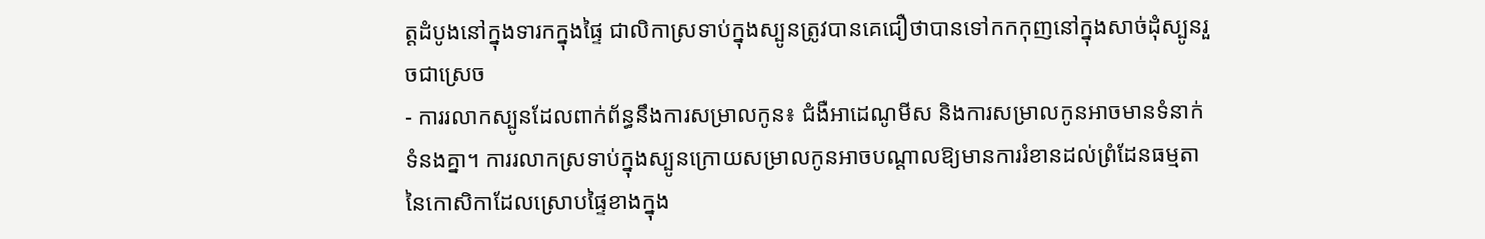ត្តដំបូងនៅក្នុងទារកក្នុងផ្ទៃ ជាលិកាស្រទាប់ក្នុងស្បូនត្រូវបានគេជឿថាបានទៅកកកុញនៅក្នុងសាច់ដុំស្បូនរួចជាស្រេច
- ការរលាកស្បូនដែលពាក់ព័ន្ធនឹងការសម្រាលកូន៖ ជំងឺអាដេណូមីស និងការសម្រាលកូនអាចមានទំនាក់ទំនងគ្នា។ ការរលាកស្រទាប់ក្នុងស្បូនក្រោយសម្រាលកូនអាចបណ្តាលឱ្យមានការរំខានដល់ព្រំដែនធម្មតានៃកោសិកាដែលស្រោបផ្ទៃខាងក្នុង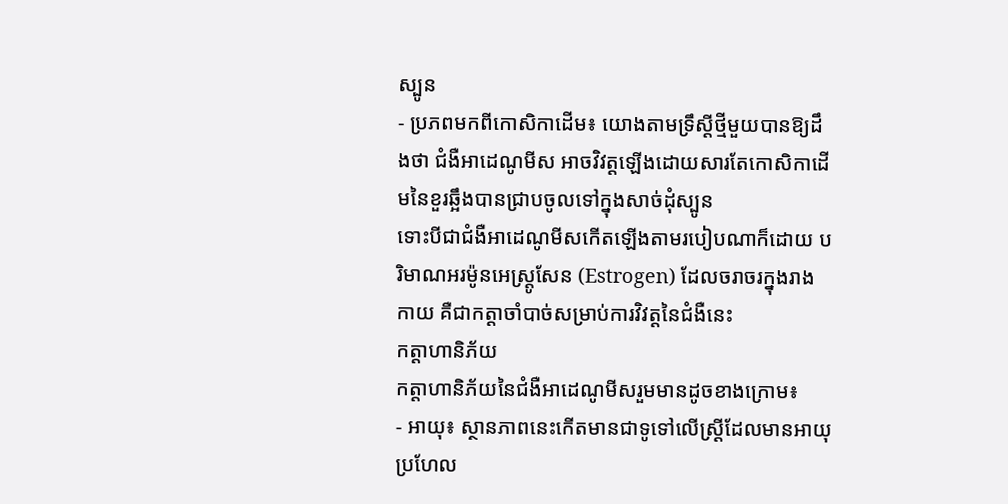ស្បូន
- ប្រភពមកពីកោសិកាដើម៖ យោងតាមទ្រឹស្តីថ្មីមួយបានឱ្យដឹងថា ជំងឺអាដេណូមីស អាចវិវត្តឡើងដោយសារតែកោសិកាដើមនៃខួរឆ្អឹងបានជ្រាបចូលទៅក្នុងសាច់ដុំស្បូន
ទោះបីជាជំងឺអាដេណូមីសកើតឡើងតាមរបៀបណាក៏ដោយ បរិមាណអរម៉ូនអេស្ត្រូសែន (Estrogen) ដែលចរាចរក្នុងរាងកាយ គឺជាកត្តាចាំបាច់សម្រាប់ការវិវត្តនៃជំងឺនេះ
កត្តាហានិភ័យ
កត្តាហានិភ័យនៃជំងឺអាដេណូមីសរួមមានដូចខាងក្រោម៖
- អាយុ៖ ស្ថានភាពនេះកើតមានជាទូទៅលើស្ត្រីដែលមានអាយុប្រហែល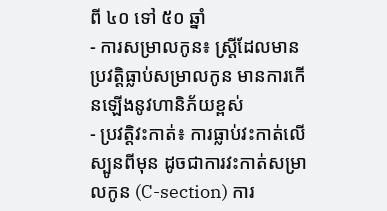ពី ៤០ ទៅ ៥០ ឆ្នាំ
- ការសម្រាលកូន៖ ស្ត្រីដែលមានប្រវត្តិធ្លាប់សម្រាលកូន មានការកើនឡើងនូវហានិភ័យខ្ពស់
- ប្រវត្តិវះកាត់៖ ការធ្លាប់វះកាត់លើស្បូនពីមុន ដូចជាការវះកាត់សម្រាលកូន (C-section) ការ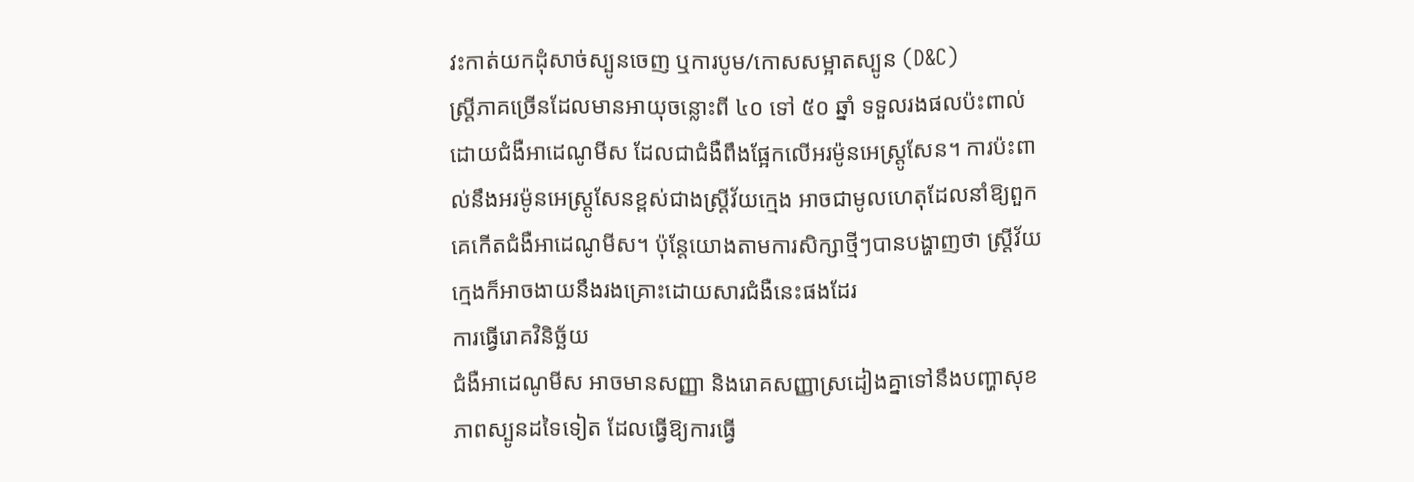វះកាត់យកដុំសាច់ស្បូនចេញ ឬការបូម/កោសសម្អាតស្បូន (D&C)
ស្ត្រីភាគច្រើនដែលមានអាយុចន្លោះពី ៤០ ទៅ ៥០ ឆ្នាំ ទទួលរងផលប៉ះពាល់ដោយជំងឺអាដេណូមីស ដែលជាជំងឺពឹងផ្អែកលើអរម៉ូនអេស្ត្រូសែន។ ការប៉ះពាល់នឹងអរម៉ូនអេស្ត្រូសែនខ្ពស់ជាងស្ត្រីវ័យក្មេង អាចជាមូលហេតុដែលនាំឱ្យពួកគេកើតជំងឺអាដេណូមីស។ ប៉ុន្តែយោងតាមការសិក្សាថ្មីៗបានបង្ហាញថា ស្ត្រីវ័យក្មេងក៏អាចងាយនឹងរងគ្រោះដោយសារជំងឺនេះផងដែរ
ការធ្វើរោគវិនិច្ឆ័យ
ជំងឺអាដេណូមីស អាចមានសញ្ញា និងរោគសញ្ញាស្រដៀងគ្នាទៅនឹងបញ្ហាសុខភាពស្បូនដទៃទៀត ដែលធ្វើឱ្យការធ្វើ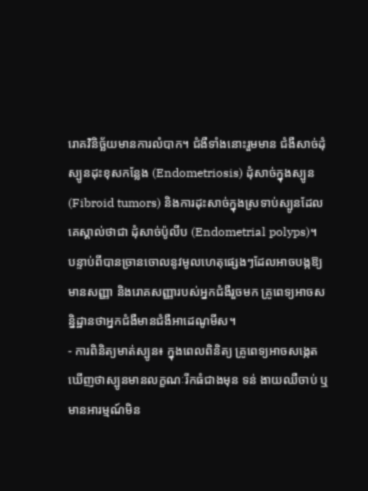រោគវិនិច្ឆ័យមានការលំបាក។ ជំងឺទាំងនោះរួមមាន ជំងឺសាច់ដុំស្បូនដុះខុសកន្លែង (Endometriosis) ដុំសាច់ក្នុងស្បូន (Fibroid tumors) និងការដុះសាច់ក្នុងស្រទាប់ស្បូនដែលគេស្គាល់ថាជា ដុំសាច់ប៉ូលីប (Endometrial polyps)។
បន្ទាប់ពីបានច្រានចោលនូវមូលហេតុផ្សេងៗដែលអាចបង្កឱ្យមានសញ្ញា និងរោគសញ្ញារបស់អ្នកជំងឺរួចមក គ្រូពេទ្យអាចសន្និដ្ឋានថាអ្នកជំងឺមានជំងឺអាដេណូមីស។
- ការពិនិត្យមាត់ស្បូន៖ ក្នុងពេលពិនិត្យ គ្រូពេទ្យអាចសង្កេតឃើញថាស្បូនមានលក្ខណៈរីកធំជាងមុន ទន់ ងាយឈឺចាប់ ឬមានអារម្មណ៍មិន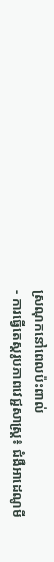ស្រណុកនៅពេលប៉ះពាល់
- ការធ្វើតេស្តរូបភាពវេជ្ជសាស្ត្រ៖ ជំងឺអាដេណូមី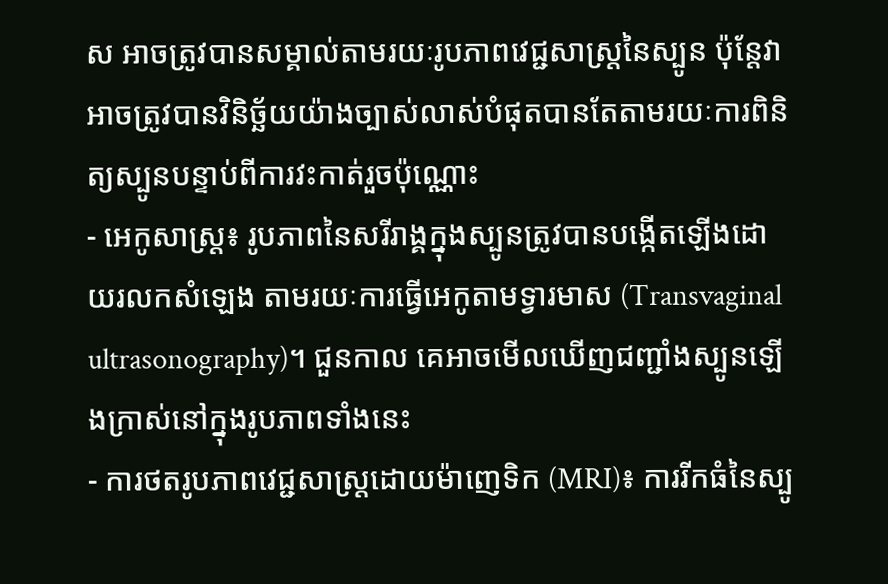ស អាចត្រូវបានសម្គាល់តាមរយៈរូបភាពវេជ្ជសាស្ត្រនៃស្បូន ប៉ុន្តែវាអាចត្រូវបានវិនិច្ឆ័យយ៉ាងច្បាស់លាស់បំផុតបានតែតាមរយៈការពិនិត្យស្បូនបន្ទាប់ពីការវះកាត់រួចប៉ុណ្ណោះ
- អេកូសាស្ត្រ៖ រូបភាពនៃសរីរាង្គក្នុងស្បូនត្រូវបានបង្កើតឡើងដោយរលកសំឡេង តាមរយៈការធ្វើអេកូតាមទ្វារមាស (Transvaginal ultrasonography)។ ជួនកាល គេអាចមើលឃើញជញ្ជាំងស្បូនឡើងក្រាស់នៅក្នុងរូបភាពទាំងនេះ
- ការថតរូបភាពវេជ្ជសាស្ត្រដោយម៉ាញេទិក (MRI)៖ ការរីកធំនៃស្បូ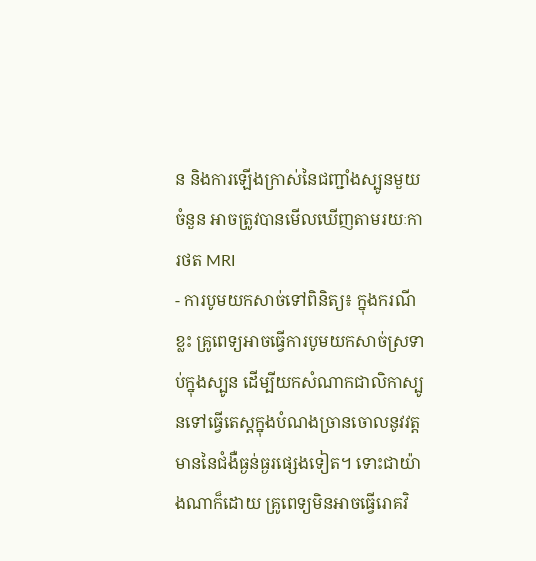ន និងការឡើងក្រាស់នៃជញ្ជាំងស្បូនមួយចំនួន អាចត្រូវបានមើលឃើញតាមរយៈការថត MRI
- ការបូមយកសាច់ទៅពិនិត្យ៖ ក្នុងករណីខ្លះ គ្រូពេទ្យអាចធ្វើការបូមយកសាច់ស្រទាប់ក្នុងស្បូន ដើម្បីយកសំណាកជាលិកាស្បូនទៅធ្វើតេស្តក្នុងបំណងច្រានចោលនូវវត្តមាននៃជំងឺធ្ងន់ធ្ងរផ្សេងទៀត។ ទោះជាយ៉ាងណាក៏ដោយ គ្រូពេទ្យមិនអាចធ្វើរោគវិ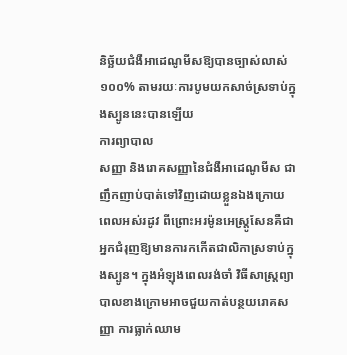និច្ឆ័យជំងឺអាដេណូមីសឱ្យបានច្បាស់លាស់ ១០០% តាមរយៈការបូមយកសាច់ស្រទាប់ក្នុងស្បូននេះបានឡើយ
ការព្យាបាល
សញ្ញា និងរោគសញ្ញានៃជំងឺអាដេណូមីស ជាញឹកញាប់បាត់ទៅវិញដោយខ្លួនឯងក្រោយពេលអស់រដូវ ពីព្រោះអរម៉ូនអេស្ត្រូសែនគឺជាអ្នកជំរុញឱ្យមានការកកើតជាលិកាស្រទាប់ក្នុងស្បូន។ ក្នុងអំឡុងពេលរង់ចាំ វិធីសាស្ត្រព្យាបាលខាងក្រោមអាចជួយកាត់បន្ថយរោគសញ្ញា ការធ្លាក់ឈាម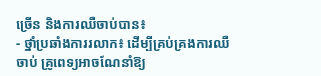ច្រើន និងការឈឺចាប់បាន៖
- ថ្នាំប្រឆាំងការរលាក៖ ដើម្បីគ្រប់គ្រងការឈឺចាប់ គ្រូពេទ្យអាចណែនាំឱ្យ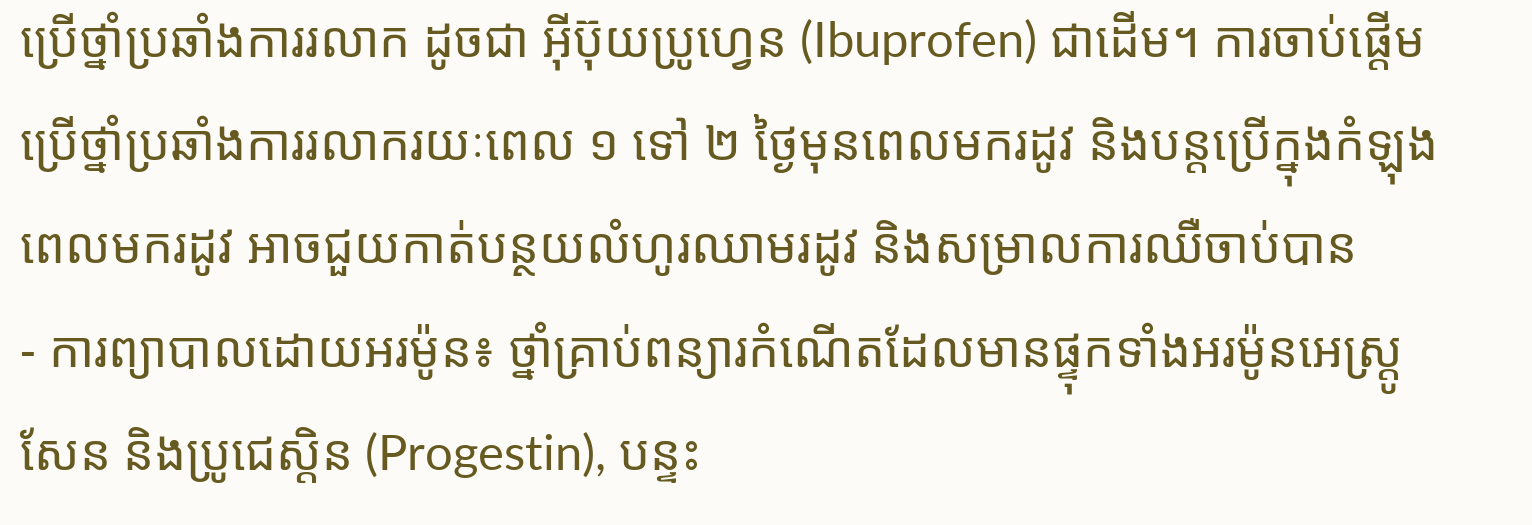ប្រើថ្នាំប្រឆាំងការរលាក ដូចជា អ៊ីប៊ុយប្រូហ្វេន (Ibuprofen) ជាដើម។ ការចាប់ផ្តើមប្រើថ្នាំប្រឆាំងការរលាករយៈពេល ១ ទៅ ២ ថ្ងៃមុនពេលមករដូវ និងបន្តប្រើក្នុងកំឡុងពេលមករដូវ អាចជួយកាត់បន្ថយលំហូរឈាមរដូវ និងសម្រាលការឈឺចាប់បាន
- ការព្យាបាលដោយអរម៉ូន៖ ថ្នាំគ្រាប់ពន្យារកំណើតដែលមានផ្ទុកទាំងអរម៉ូនអេស្ត្រូសែន និងប្រូជេស្តិន (Progestin), បន្ទះ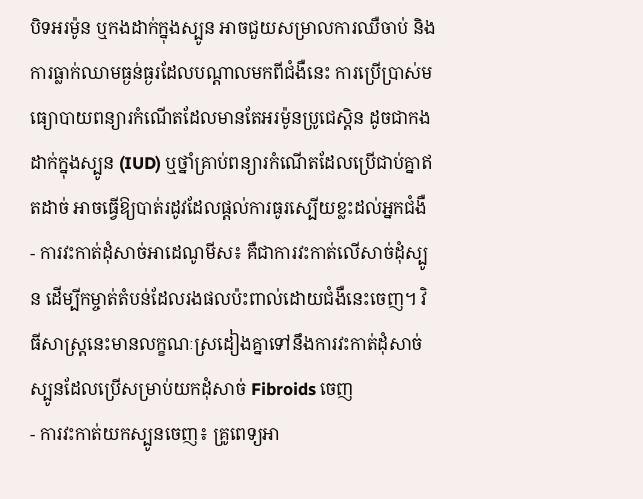បិទអរម៉ូន ឬកងដាក់ក្នុងស្បូន អាចជួយសម្រាលការឈឺចាប់ និងការធ្លាក់ឈាមធ្ងន់ធ្ងរដែលបណ្តាលមកពីជំងឺនេះ ការប្រើប្រាស់មធ្យោបាយពន្យារកំណើតដែលមានតែអរម៉ូនប្រូជេស្តិន ដូចជាកងដាក់ក្នុងស្បូន (IUD) ឬថ្នាំគ្រាប់ពន្យារកំណើតដែលប្រើជាប់គ្នាឥតដាច់ អាចធ្វើឱ្យបាត់រដូវដែលផ្តល់ការធូរស្បើយខ្លះដល់អ្នកជំងឺ
- ការវះកាត់ដុំសាច់អាដេណូមីស៖ គឺជាការវះកាត់លើសាច់ដុំស្បូន ដើម្បីកម្ចាត់តំបន់ដែលរងផលប៉ះពាល់ដោយជំងឺនេះចេញ។ វិធីសាស្ត្រនេះមានលក្ខណៈស្រដៀងគ្នាទៅនឹងការវះកាត់ដុំសាច់ស្បូនដែលប្រើសម្រាប់យកដុំសាច់ Fibroids ចេញ
- ការវះកាត់យកស្បូនចេញ៖ គ្រូពេទ្យអា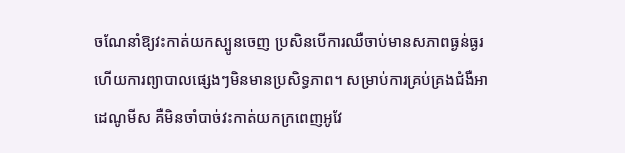ចណែនាំឱ្យវះកាត់យកស្បូនចេញ ប្រសិនបើការឈឺចាប់មានសភាពធ្ងន់ធ្ងរ ហើយការព្យាបាលផ្សេងៗមិនមានប្រសិទ្ធភាព។ សម្រាប់ការគ្រប់គ្រងជំងឺអាដេណូមីស គឺមិនចាំបាច់វះកាត់យកក្រពេញអូវែ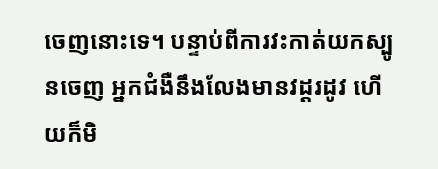ចេញនោះទេ។ បន្ទាប់ពីការវះកាត់យកស្បូនចេញ អ្នកជំងឺនឹងលែងមានវដ្តរដូវ ហើយក៏មិ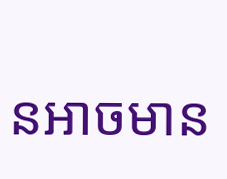នអាចមាន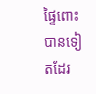ផ្ទៃពោះបានទៀតដែរ